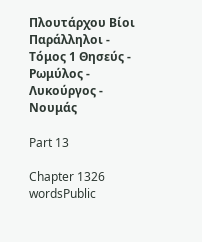Πλουτάρχου Βίοι Παράλληλοι - Τόμος 1 Θησεύς - Ρωμύλος - Λυκούργος - Νουμάς

Part 13

Chapter 1326 wordsPublic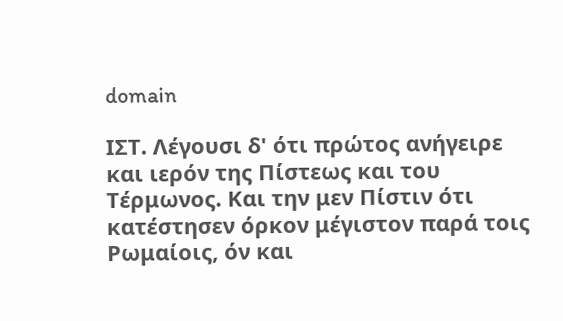domain

ΙΣΤ. Λέγουσι δ' ότι πρώτος ανήγειρε και ιερόν της Πίστεως και του Τέρμωνος. Και την μεν Πίστιν ότι κατέστησεν όρκον μέγιστον παρά τοις Ρωμαίοις, όν και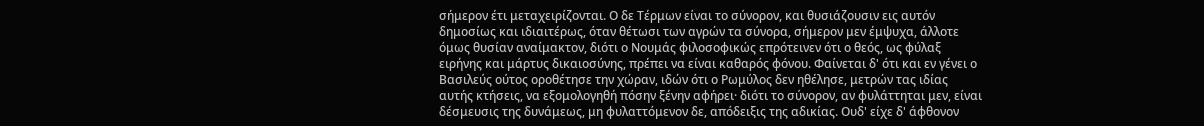σήμερον έτι μεταχειρίζονται. Ο δε Τέρμων είναι το σύνορον, και θυσιάζουσιν εις αυτόν δημοσίως και ιδιαιτέρως, όταν θέτωσι των αγρών τα σύνορα, σήμερον μεν έμψυχα, άλλοτε όμως θυσίαν αναίμακτον, διότι ο Νουμάς φιλοσοφικώς επρότεινεν ότι ο θεός, ως φύλαξ ειρήνης και μάρτυς δικαιοσύνης, πρέπει να είναι καθαρός φόνου. Φαίνεται δ' ότι και εν γένει ο Βασιλεύς ούτος οροθέτησε την χώραν, ιδών ότι ο Ρωμύλος δεν ηθέλησε, μετρών τας ιδίας αυτής κτήσεις, να εξομολογηθή πόσην ξένην αφήρει· διότι το σύνορον, αν φυλάττηται μεν, είναι δέσμευσις της δυνάμεως, μη φυλαττόμενον δε, απόδειξις της αδικίας. Ουδ' είχε δ' άφθονον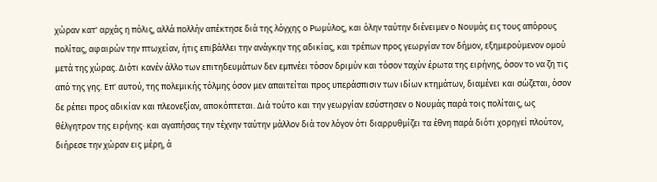χώραν κατ' αρχάς η πόλις, αλλά πολλήν απέκτησε διά της λόγχης ο Ρωμύλος, και όλην ταύτην διένειμεν ο Νουμάς εις τους απόρους πολίτας, αφαιρών την πτωχείαν, ήτις επιβάλλει την ανάγκην της αδικίας, και τρέπων προς γεωργίαν τον δήμον, εξημερούμενον ομού μετά της χώρας. Διότι κανέν άλλο των επιτηδευμάτων δεν εμπνέει τόσον δριμύν και τόσον ταχύν έρωτα της ειρήνης, όσον το να ζη τις από της γης. Επ' αυτού, της πολεμικής τόλμης όσον μεν απαιτείται προς υπεράσπισιν των ιδίων κτημάτων, διαμένει και σώζεται, όσον δε ρέπει προς αδικίαν και πλεονεξίαν, αποκόπτεται. Διά τούτο και την γεωργίαν εσύστησεν ο Νουμάς παρά τοις πολίταις, ως θέλγητρον της ειρήνης· και αγαπήσας την τέχνην ταύτην μάλλον διά τον λόγον ότι διαρρυθμίζει τα έθνη παρά διότι χορηγεί πλούτον, διήρεσε την χώραν εις μέρη, ά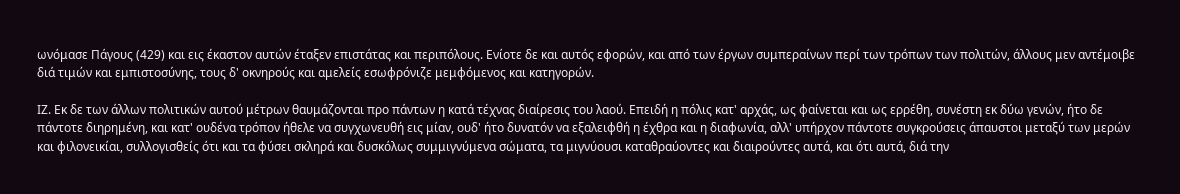ωνόμασε Πάγους (429) και εις έκαστον αυτών έταξεν επιστάτας και περιπόλους. Ενίοτε δε και αυτός εφορών, και από των έργων συμπεραίνων περί των τρόπων των πολιτών, άλλους μεν αντέμοιβε διά τιμών και εμπιστοσύνης, τους δ' οκνηρούς και αμελείς εσωφρόνιζε μεμφόμενος και κατηγορών.

ΙΖ. Εκ δε των άλλων πολιτικών αυτού μέτρων θαυμάζονται προ πάντων η κατά τέχνας διαίρεσις του λαού. Επειδή η πόλις κατ' αρχάς, ως φαίνεται και ως ερρέθη, συνέστη εκ δύω γενών, ήτο δε πάντοτε διηρημένη, και κατ' ουδένα τρόπον ήθελε να συγχωνευθή εις μίαν, ουδ' ήτο δυνατόν να εξαλειφθή η έχθρα και η διαφωνία, αλλ' υπήρχον πάντοτε συγκρούσεις άπαυστοι μεταξύ των μερών και φιλονεικίαι, συλλογισθείς ότι και τα φύσει σκληρά και δυσκόλως συμμιγνύμενα σώματα, τα μιγνύουσι καταθραύοντες και διαιρούντες αυτά, και ότι αυτά, διά την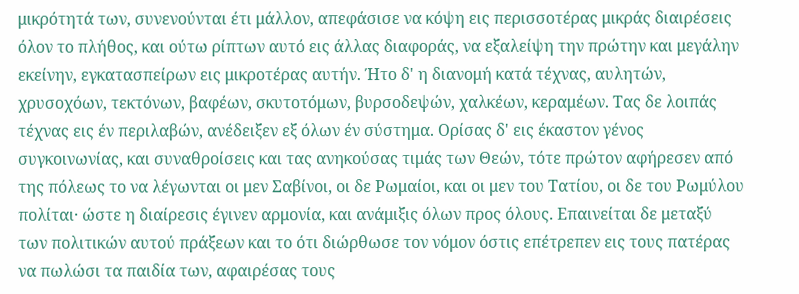μικρότητά των, συνενούνται έτι μάλλον, απεφάσισε να κόψη εις περισσοτέρας μικράς διαιρέσεις όλον το πλήθος, και ούτω ρίπτων αυτό εις άλλας διαφοράς, να εξαλείψη την πρώτην και μεγάλην εκείνην, εγκατασπείρων εις μικροτέρας αυτήν. Ήτο δ' η διανομή κατά τέχνας, αυλητών, χρυσοχόων, τεκτόνων, βαφέων, σκυτοτόμων, βυρσοδεψών, χαλκέων, κεραμέων. Τας δε λοιπάς τέχνας εις έν περιλαβών, ανέδειξεν εξ όλων έν σύστημα. Ορίσας δ' εις έκαστον γένος συγκοινωνίας, και συναθροίσεις και τας ανηκούσας τιμάς των Θεών, τότε πρώτον αφήρεσεν από της πόλεως το να λέγωνται οι μεν Σαβίνοι, οι δε Ρωμαίοι, και οι μεν του Τατίου, οι δε του Ρωμύλου πολίται· ώστε η διαίρεσις έγινεν αρμονία, και ανάμιξις όλων προς όλους. Επαινείται δε μεταξύ των πολιτικών αυτού πράξεων και το ότι διώρθωσε τον νόμον όστις επέτρεπεν εις τους πατέρας να πωλώσι τα παιδία των, αφαιρέσας τους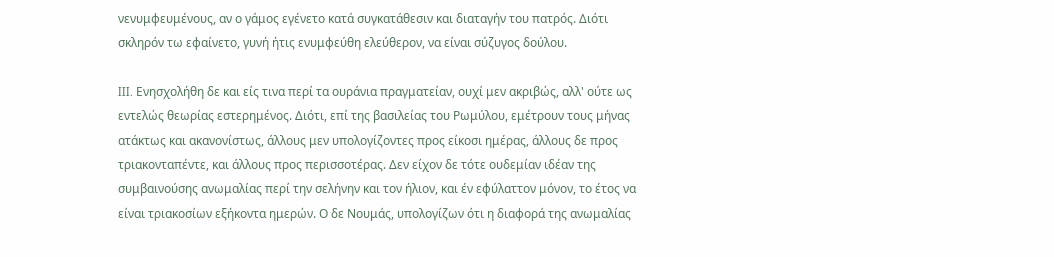νενυμφευμένους, αν ο γάμος εγένετο κατά συγκατάθεσιν και διαταγήν του πατρός. Διότι σκληρόν τω εφαίνετο, γυνή ήτις ενυμφεύθη ελεύθερον, να είναι σύζυγος δούλου.

III. Ενησχολήθη δε και είς τινα περί τα ουράνια πραγματείαν, ουχί μεν ακριβώς, αλλ' ούτε ως εντελώς θεωρίας εστερημένος. Διότι, επί της βασιλείας του Ρωμύλου, εμέτρουν τους μήνας ατάκτως και ακανονίστως, άλλους μεν υπολογίζοντες προς είκοσι ημέρας, άλλους δε προς τριακονταπέντε, και άλλους προς περισσοτέρας. Δεν είχον δε τότε ουδεμίαν ιδέαν της συμβαινούσης ανωμαλίας περί την σελήνην και τον ήλιον, και έν εφύλαττον μόνον, το έτος να είναι τριακοσίων εξήκοντα ημερών. Ο δε Νουμάς, υπολογίζων ότι η διαφορά της ανωμαλίας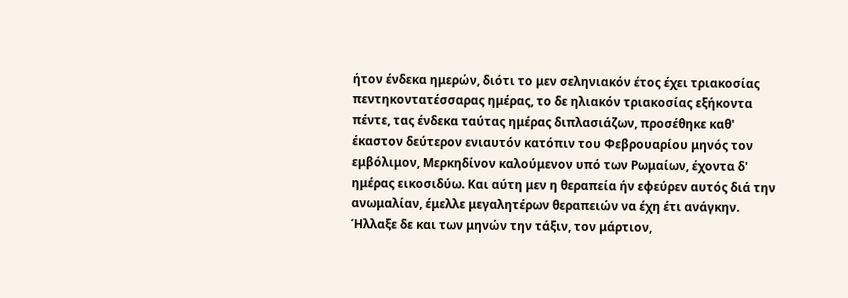ήτον ένδεκα ημερών, διότι το μεν σεληνιακόν έτος έχει τριακοσίας πεντηκοντατέσσαρας ημέρας, το δε ηλιακόν τριακοσίας εξήκοντα πέντε, τας ένδεκα ταύτας ημέρας διπλασιάζων, προσέθηκε καθ' έκαστον δεύτερον ενιαυτόν κατόπιν του Φεβρουαρίου μηνός τον εμβόλιμον, Μερκηδίνον καλούμενον υπό των Ρωμαίων, έχοντα δ' ημέρας εικοσιδύω. Και αύτη μεν η θεραπεία ήν εφεύρεν αυτός διά την ανωμαλίαν, έμελλε μεγαλητέρων θεραπειών να έχη έτι ανάγκην. Ήλλαξε δε και των μηνών την τάξιν, τον μάρτιον,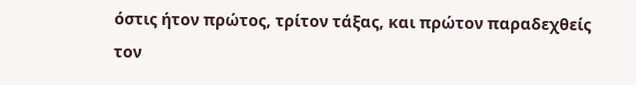όστις ήτον πρώτος, τρίτον τάξας, και πρώτον παραδεχθείς τον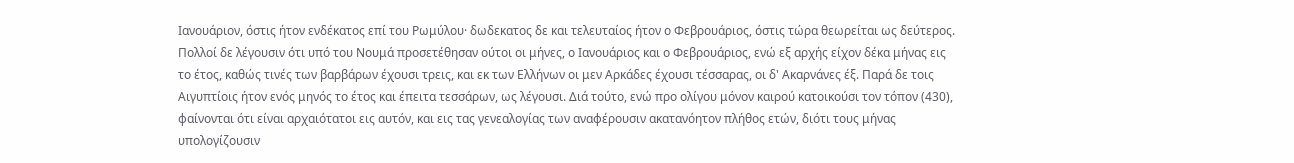Ιανουάριον, όστις ήτον ενδέκατος επί του Ρωμύλου· δωδεκατος δε και τελευταίος ήτον ο Φεβρουάριος, όστις τώρα θεωρείται ως δεύτερος. Πολλοί δε λέγουσιν ότι υπό του Νουμά προσετέθησαν ούτοι οι μήνες, ο Ιανουάριος και ο Φεβρουάριος, ενώ εξ αρχής είχον δέκα μήνας εις το έτος, καθώς τινές των βαρβάρων έχουσι τρεις, και εκ των Ελλήνων οι μεν Αρκάδες έχουσι τέσσαρας, οι δ' Ακαρνάνες έξ. Παρά δε τοις Αιγυπτίοις ήτον ενός μηνός το έτος και έπειτα τεσσάρων, ως λέγουσι. Διά τούτο, ενώ προ ολίγου μόνον καιρού κατοικούσι τον τόπον (430), φαίνονται ότι είναι αρχαιότατοι εις αυτόν, και εις τας γενεαλογίας των αναφέρουσιν ακατανόητον πλήθος ετών, διότι τους μήνας υπολογίζουσιν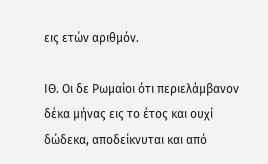εις ετών αριθμόν.

ΙΘ. Οι δε Ρωμαίοι ότι περιελάμβανον δέκα μήνας εις το έτος και ουχί δώδεκα, αποδείκνυται και από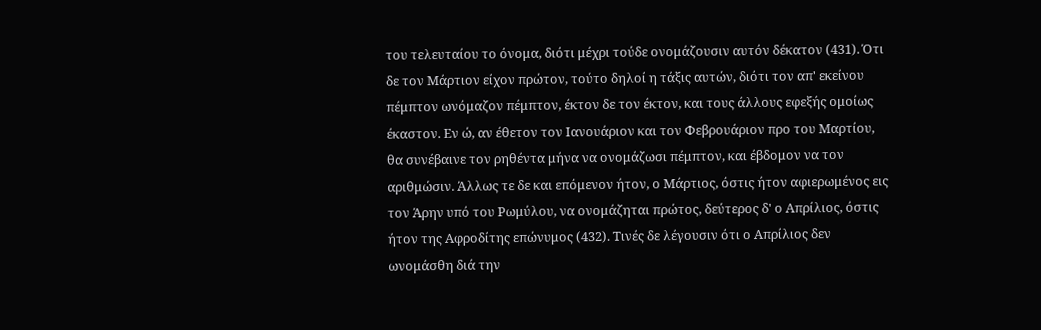του τελευταίου το όνομα, διότι μέχρι τούδε ονομάζουσιν αυτόν δέκατον (431). Ότι δε τον Μάρτιον είχον πρώτον, τούτο δηλοί η τάξις αυτών, διότι τον απ' εκείνου πέμπτον ωνόμαζον πέμπτον, έκτον δε τον έκτον, και τους άλλους εφεξής ομοίως έκαστον. Εν ώ, αν έθετον τον Ιανουάριον και τον Φεβρουάριον προ του Μαρτίου, θα συνέβαινε τον ρηθέντα μήνα να ονομάζωσι πέμπτον, και έβδομον να τον αριθμώσιν. Άλλως τε δε και επόμενον ήτον, ο Μάρτιος, όστις ήτον αφιερωμένος εις τον Άρην υπό του Ρωμύλου, να ονομάζηται πρώτος, δεύτερος δ' ο Απρίλιος, όστις ήτον της Αφροδίτης επώνυμος (432). Τινές δε λέγουσιν ότι ο Απρίλιος δεν ωνομάσθη διά την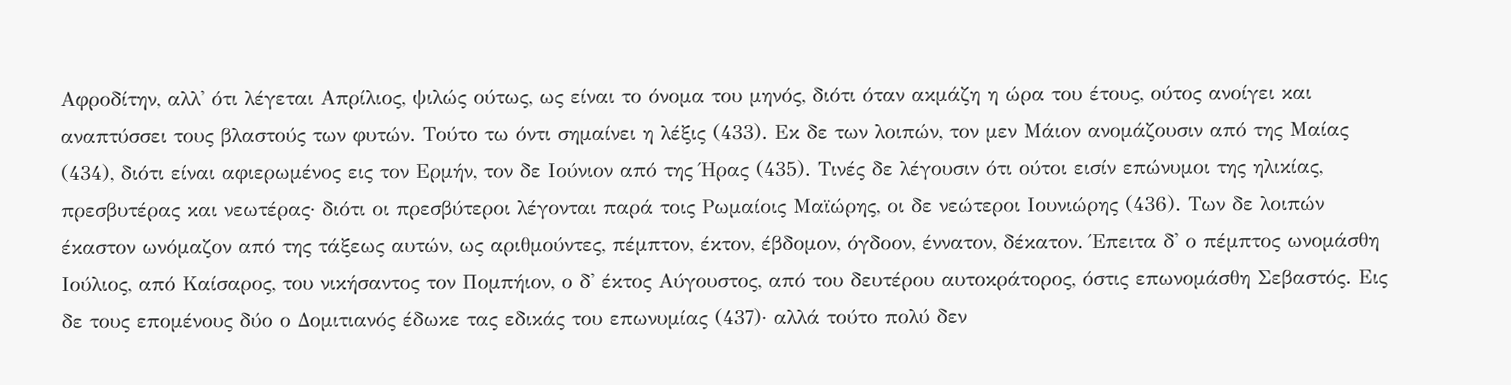Αφροδίτην, αλλ' ότι λέγεται Απρίλιος, ψιλώς ούτως, ως είναι το όνομα του μηνός, διότι όταν ακμάζη η ώρα του έτους, ούτος ανοίγει και αναπτύσσει τους βλαστούς των φυτών. Τούτο τω όντι σημαίνει η λέξις (433). Εκ δε των λοιπών, τον μεν Μάιον ανομάζουσιν από της Μαίας (434), διότι είναι αφιερωμένος εις τον Ερμήν, τον δε Ιούνιον από της Ήρας (435). Τινές δε λέγουσιν ότι ούτοι εισίν επώνυμοι της ηλικίας, πρεσβυτέρας και νεωτέρας· διότι οι πρεσβύτεροι λέγονται παρά τοις Ρωμαίοις Μαϊώρης, οι δε νεώτεροι Ιουνιώρης (436). Των δε λοιπών έκαστον ωνόμαζον από της τάξεως αυτών, ως αριθμούντες, πέμπτον, έκτον, έβδομον, όγδοον, έννατον, δέκατον. Έπειτα δ' ο πέμπτος ωνομάσθη Ιούλιος, από Καίσαρος, του νικήσαντος τον Πομπήιον, ο δ' έκτος Αύγουστος, από του δευτέρου αυτοκράτορος, όστις επωνομάσθη Σεβαστός. Εις δε τους επομένους δύο ο Δομιτιανός έδωκε τας εδικάς του επωνυμίας (437)· αλλά τούτο πολύ δεν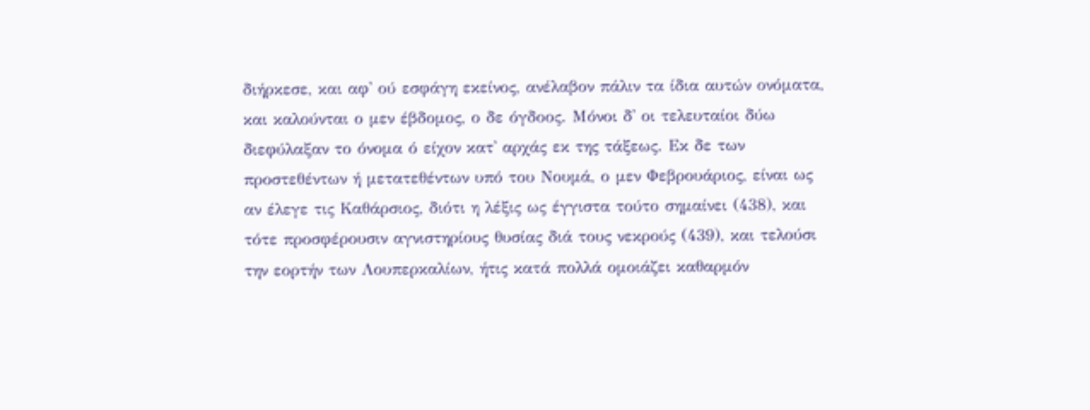διήρκεσε, και αφ' ού εσφάγη εκείνος, ανέλαβον πάλιν τα ίδια αυτών ονόματα, και καλούνται ο μεν έβδομος, ο δε όγδοος. Μόνοι δ' οι τελευταίοι δύω διεφύλαξαν το όνομα ό είχον κατ' αρχάς εκ της τάξεως. Εκ δε των προστεθέντων ή μετατεθέντων υπό του Νουμά, ο μεν Φεβρουάριος, είναι ως αν έλεγε τις Καθάρσιος, διότι η λέξις ως έγγιστα τούτο σημαίνει (438), και τότε προσφέρουσιν αγνιστηρίους θυσίας διά τους νεκρούς (439), και τελούσι την εορτήν των Λουπερκαλίων, ήτις κατά πολλά ομοιάζει καθαρμόν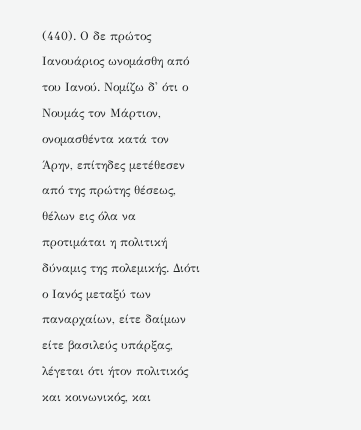(440). Ο δε πρώτος Ιανουάριος ωνομάσθη από του Ιανού. Νομίζω δ' ότι ο Νουμάς τον Μάρτιον, ονομασθέντα κατά τον Άρην, επίτηδες μετέθεσεν από της πρώτης θέσεως, θέλων εις όλα να προτιμάται η πολιτική δύναμις της πολεμικής. Διότι ο Ιανός μεταξύ των παναρχαίων, είτε δαίμων είτε βασιλεύς υπάρξας, λέγεται ότι ήτον πολιτικός και κοινωνικός, και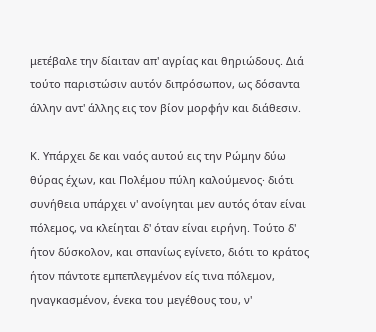μετέβαλε την δίαιταν απ' αγρίας και θηριώδους. Διά τούτο παριστώσιν αυτόν διπρόσωπον, ως δόσαντα άλλην αντ' άλλης εις τον βίον μορφήν και διάθεσιν.

Κ. Υπάρχει δε και ναός αυτού εις την Ρώμην δύω θύρας έχων, και Πολέμου πύλη καλούμενος· διότι συνήθεια υπάρχει ν' ανοίγηται μεν αυτός όταν είναι πόλεμος, να κλείηται δ' όταν είναι ειρήνη. Τούτο δ' ήτον δύσκολον, και σπανίως εγίνετο, διότι το κράτος ήτον πάντοτε εμπεπλεγμένον είς τινα πόλεμον, ηναγκασμένον, ένεκα του μεγέθους του, ν'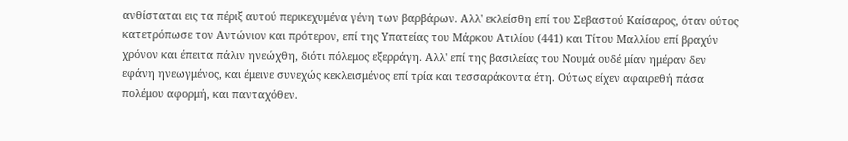ανθίσταται εις τα πέριξ αυτού περικεχυμένα γένη των βαρβάρων. Αλλ' εκλείσθη επί του Σεβαστού Καίσαρος, όταν ούτος κατετρόπωσε τον Αντώνιον και πρότερον, επί της Υπατείας του Μάρκου Ατιλίου (441) και Τίτου Μαλλίου επί βραχύν χρόνον και έπειτα πάλιν ηνεώχθη, διότι πόλεμος εξερράγη. Αλλ' επί της βασιλείας του Νουμά ουδέ μίαν ημέραν δεν εφάνη ηνεωγμένος, και έμεινε συνεχώς κεκλεισμένος επί τρία και τεσσαράκοντα έτη. Ούτως είχεν αφαιρεθή πάσα πολέμου αφορμή, και πανταχόθεν.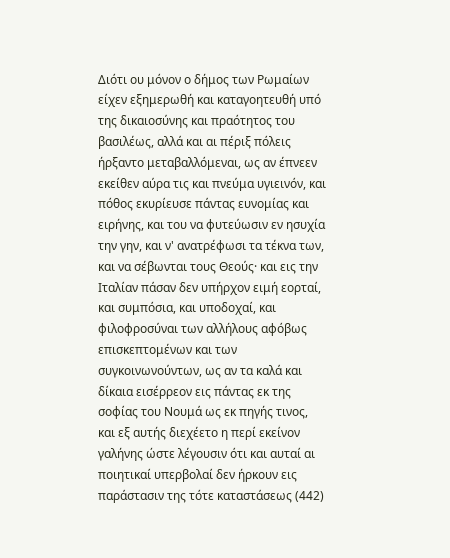Διότι ου μόνον ο δήμος των Ρωμαίων είχεν εξημερωθή και καταγοητευθή υπό της δικαιοσύνης και πραότητος του βασιλέως, αλλά και αι πέριξ πόλεις ήρξαντο μεταβαλλόμεναι, ως αν έπνεεν εκείθεν αύρα τις και πνεύμα υγιεινόν, και πόθος εκυρίευσε πάντας ευνομίας και ειρήνης, και του να φυτεύωσιν εν ησυχία την γην, και ν' ανατρέφωσι τα τέκνα των, και να σέβωνται τους Θεούς· και εις την Ιταλίαν πάσαν δεν υπήρχον ειμή εορταί, και συμπόσια, και υποδοχαί, και φιλοφροσύναι των αλλήλους αφόβως επισκεπτομένων και των συγκοινωνούντων, ως αν τα καλά και δίκαια εισέρρεον εις πάντας εκ της σοφίας του Νουμά ως εκ πηγής τινος, και εξ αυτής διεχέετο η περί εκείνον γαλήνης ώστε λέγουσιν ότι και αυταί αι ποιητικαί υπερβολαί δεν ήρκουν εις παράστασιν της τότε καταστάσεως (442)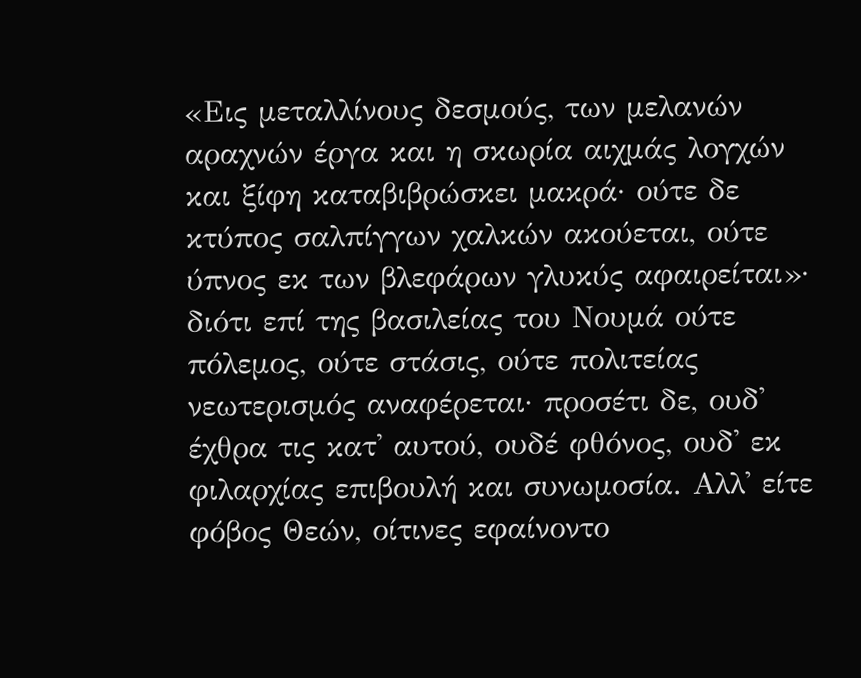«Εις μεταλλίνους δεσμούς, των μελανών αραχνών έργα και η σκωρία αιχμάς λογχών και ξίφη καταβιβρώσκει μακρά· ούτε δε κτύπος σαλπίγγων χαλκών ακούεται, ούτε ύπνος εκ των βλεφάρων γλυκύς αφαιρείται»· διότι επί της βασιλείας του Νουμά ούτε πόλεμος, ούτε στάσις, ούτε πολιτείας νεωτερισμός αναφέρεται· προσέτι δε, ουδ' έχθρα τις κατ' αυτού, ουδέ φθόνος, ουδ' εκ φιλαρχίας επιβουλή και συνωμοσία. Αλλ' είτε φόβος Θεών, οίτινες εφαίνοντο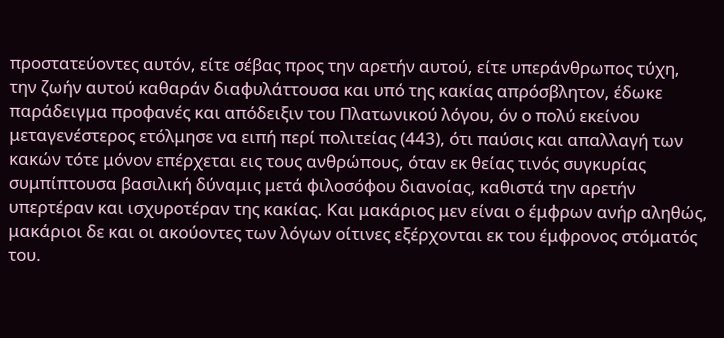προστατεύοντες αυτόν, είτε σέβας προς την αρετήν αυτού, είτε υπεράνθρωπος τύχη, την ζωήν αυτού καθαράν διαφυλάττουσα και υπό της κακίας απρόσβλητον, έδωκε παράδειγμα προφανές και απόδειξιν του Πλατωνικού λόγου, όν ο πολύ εκείνου μεταγενέστερος ετόλμησε να ειπή περί πολιτείας (443), ότι παύσις και απαλλαγή των κακών τότε μόνον επέρχεται εις τους ανθρώπους, όταν εκ θείας τινός συγκυρίας συμπίπτουσα βασιλική δύναμις μετά φιλοσόφου διανοίας, καθιστά την αρετήν υπερτέραν και ισχυροτέραν της κακίας. Και μακάριος μεν είναι ο έμφρων ανήρ αληθώς, μακάριοι δε και οι ακούοντες των λόγων οίτινες εξέρχονται εκ του έμφρονος στόματός του.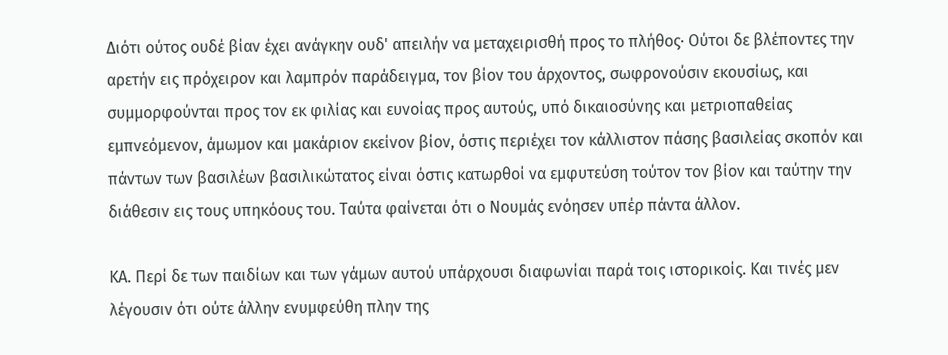Διότι ούτος ουδέ βίαν έχει ανάγκην ουδ' απειλήν να μεταχειρισθή προς το πλήθος· Ούτοι δε βλέποντες την αρετήν εις πρόχειρον και λαμπρόν παράδειγμα, τον βίον του άρχοντος, σωφρονούσιν εκουσίως, και συμμορφούνται προς τον εκ φιλίας και ευνοίας προς αυτούς, υπό δικαιοσύνης και μετριοπαθείας εμπνεόμενον, άμωμον και μακάριον εκείνον βίον, όστις περιέχει τον κάλλιστον πάσης βασιλείας σκοπόν και πάντων των βασιλέων βασιλικώτατος είναι όστις κατωρθοί να εμφυτεύση τούτον τον βίον και ταύτην την διάθεσιν εις τους υπηκόους του. Ταύτα φαίνεται ότι ο Νουμάς ενόησεν υπέρ πάντα άλλον.

ΚΑ. Περί δε των παιδίων και των γάμων αυτού υπάρχουσι διαφωνίαι παρά τοις ιστορικοίς. Και τινές μεν λέγουσιν ότι ούτε άλλην ενυμφεύθη πλην της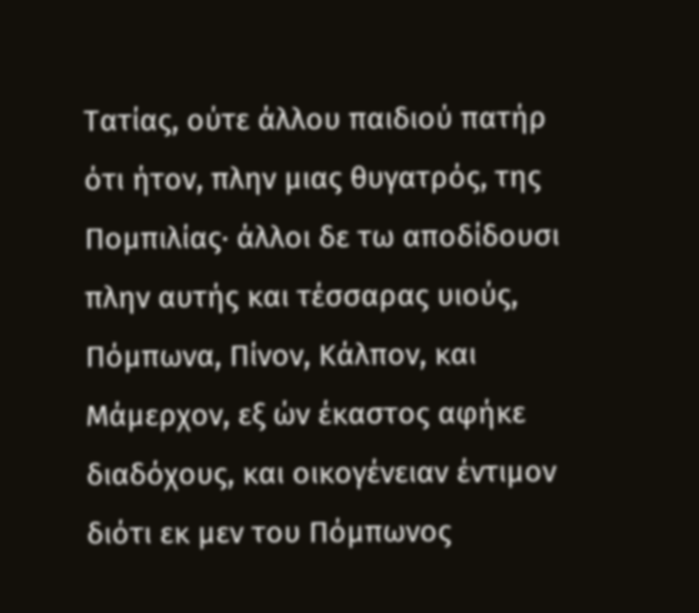Τατίας, ούτε άλλου παιδιού πατήρ ότι ήτον, πλην μιας θυγατρός, της Πομπιλίας· άλλοι δε τω αποδίδουσι πλην αυτής και τέσσαρας υιούς, Πόμπωνα, Πίνον, Κάλπον, και Μάμερχον, εξ ών έκαστος αφήκε διαδόχους, και οικογένειαν έντιμον διότι εκ μεν του Πόμπωνος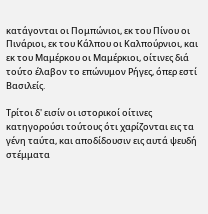κατάγονται οι Πομπώνιοι, εκ του Πίνου οι Πινάριοι, εκ του Κάλπου οι Καλπούρνιοι, και εκ του Μαμέρκου οι Μαμέρκιοι, οίτινες διά τούτο έλαβον το επώνυμον Ρήγες, όπερ εστί Βασιλείς.

Τρίτοι δ' εισίν οι ιστορικοί οίτινες κατηγορούσι τούτους ότι χαρίζονται εις τα γένη ταύτα, και αποδίδουσιν εις αυτά ψευδή στέμματα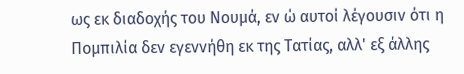ως εκ διαδοχής του Νουμά, εν ώ αυτοί λέγουσιν ότι η Πομπιλία δεν εγεννήθη εκ της Τατίας, αλλ' εξ άλλης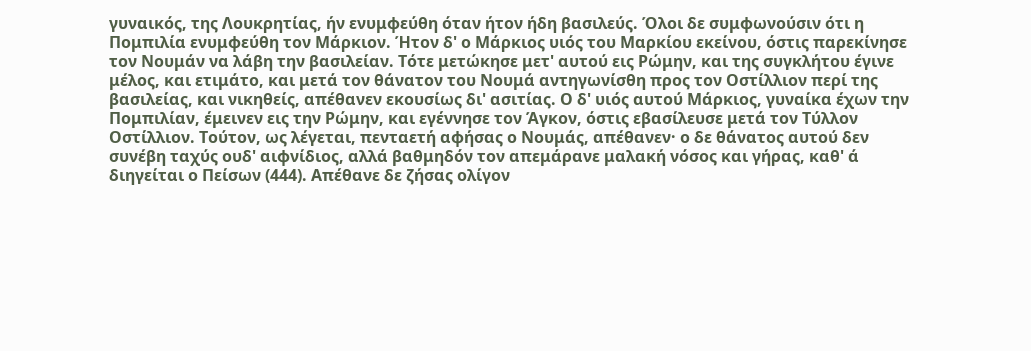γυναικός, της Λουκρητίας, ήν ενυμφεύθη όταν ήτον ήδη βασιλεύς. Όλοι δε συμφωνούσιν ότι η Πομπιλία ενυμφεύθη τον Μάρκιον. Ήτον δ' ο Μάρκιος υιός του Μαρκίου εκείνου, όστις παρεκίνησε τον Νουμάν να λάβη την βασιλείαν. Τότε μετώκησε μετ' αυτού εις Ρώμην, και της συγκλήτου έγινε μέλος, και ετιμάτο, και μετά τον θάνατον του Νουμά αντηγωνίσθη προς τον Οστίλλιον περί της βασιλείας, και νικηθείς, απέθανεν εκουσίως δι' ασιτίας. Ο δ' υιός αυτού Μάρκιος, γυναίκα έχων την Πομπιλίαν, έμεινεν εις την Ρώμην, και εγέννησε τον Άγκον, όστις εβασίλευσε μετά τον Τύλλον Οστίλλιον. Τούτον, ως λέγεται, πενταετή αφήσας ο Νουμάς, απέθανεν· ο δε θάνατος αυτού δεν συνέβη ταχύς ουδ' αιφνίδιος, αλλά βαθμηδόν τον απεμάρανε μαλακή νόσος και γήρας, καθ' ά διηγείται ο Πείσων (444). Απέθανε δε ζήσας ολίγον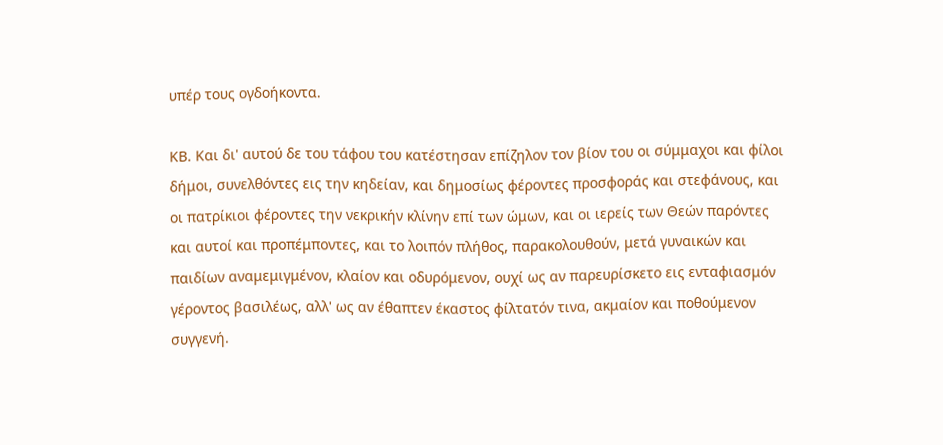υπέρ τους ογδοήκοντα.

ΚΒ. Και δι' αυτού δε του τάφου του κατέστησαν επίζηλον τον βίον του οι σύμμαχοι και φίλοι δήμοι, συνελθόντες εις την κηδείαν, και δημοσίως φέροντες προσφοράς και στεφάνους, και οι πατρίκιοι φέροντες την νεκρικήν κλίνην επί των ώμων, και οι ιερείς των Θεών παρόντες και αυτοί και προπέμποντες, και το λοιπόν πλήθος, παρακολουθούν, μετά γυναικών και παιδίων αναμεμιγμένον, κλαίον και οδυρόμενον, ουχί ως αν παρευρίσκετο εις ενταφιασμόν γέροντος βασιλέως, αλλ' ως αν έθαπτεν έκαστος φίλτατόν τινα, ακμαίον και ποθούμενον συγγενή.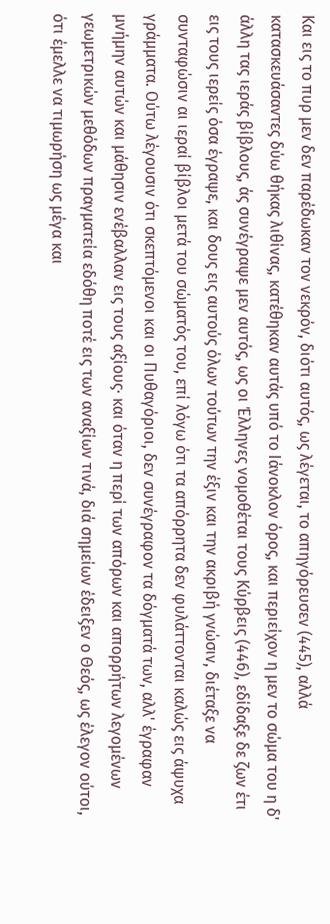Και εις το πυρ μεν δεν παρέδωκαν τον νεκρόν, διότι αυτός, ως λέγεται, το απηγόρευσεν (445), αλλά κατασκευάσαντες δύω θήκας λιθίνας, κατέθηκαν αυτάς υπό το Ιάνοκλον όρος, και περιείχον η μεν το σώμα του η δ' άλλη τας ιεράς βίβλους, άς συνέγραψε μεν αυτός, ως οι Έλληνες νομοθέται τους Κύρβεις (446), εδίδαξε δε ζων έτι εις τους ιερείς όσα έγραψε, και δους εις αυτούς όλων τούτων την έξιν και την ακριβή γνώσιν, διέταξε να συνταφώσιν αι ιεραί βίβλοι μετά του σώματός του, επί λόγω ότι τα απόρρητα δεν φυλάττονται καλώς εις άψυχα γράμματα. Ούτω λέγουσιν ότι σκεπτόμενοι και οι Πυθαγόριοι, δεν συνέγραφον τα δόγματά των, αλλ' έγραφαν μνήμην αυτών και μάθησιν ενέβαλλαν εις τους αξίους· και όταν η περί των απόρων και απορρήτων λεγομένων γεωμετρικών μεθόδων πραγματεία εδόθη ποτέ εις των αναξίων τινά, διά σημείων έδειξεν ο Θεός, ως έλεγον ούτοι, ότι έμελλε να τιμωρήση ως μέγα και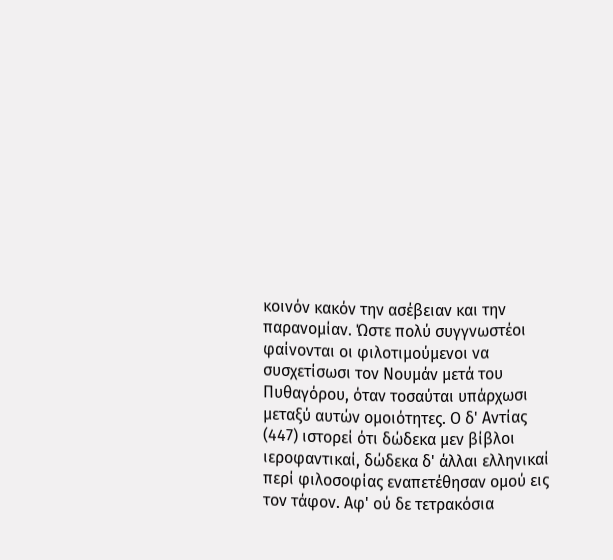κοινόν κακόν την ασέβειαν και την παρανομίαν. Ώστε πολύ συγγνωστέοι φαίνονται οι φιλοτιμούμενοι να συσχετίσωσι τον Νουμάν μετά του Πυθαγόρου, όταν τοσαύται υπάρχωσι μεταξύ αυτών ομοιότητες. Ο δ' Αντίας (447) ιστορεί ότι δώδεκα μεν βίβλοι ιεροφαντικαί, δώδεκα δ' άλλαι ελληνικαί περί φιλοσοφίας εναπετέθησαν ομού εις τον τάφον. Αφ' ού δε τετρακόσια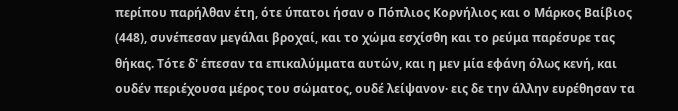περίπου παρήλθαν έτη, ότε ύπατοι ήσαν ο Πόπλιος Κορνήλιος και ο Μάρκος Βαίβιος (448), συνέπεσαν μεγάλαι βροχαί, και το χώμα εσχίσθη και το ρεύμα παρέσυρε τας θήκας. Τότε δ' έπεσαν τα επικαλύμματα αυτών, και η μεν μία εφάνη όλως κενή, και ουδέν περιέχουσα μέρος του σώματος, ουδέ λείψανον· εις δε την άλλην ευρέθησαν τα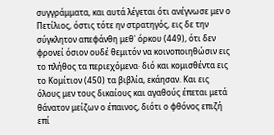συγγράμματα, και αυτά λέγεται ότι ανέγνωσε μεν ο Πετίλιος, όστις τότε ην στρατηγός, εις δε την σύγκλητον απεφάνθη μεθ' όρκου (449), ότι δεν φρονεί όσιον ουδέ θεμιτόν να κοινοποιηθώσιν εις το πλήθος τα περιεχόμενα· διό και κομισθέντα εις το Κομίτιον (450) τα βιβλία, εκάησαν. Και εις όλους μεν τους δικαίους και αγαθούς έπεται μετά θάνατον μείζων ο έπαινος, διότι ο φθόνος επιζή επί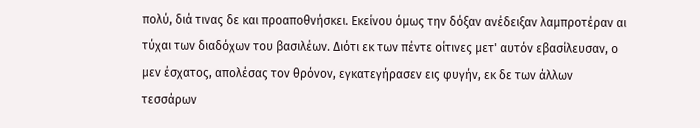πολύ, διά τινας δε και προαποθνήσκει. Εκείνου όμως την δόξαν ανέδειξαν λαμπροτέραν αι τύχαι των διαδόχων του βασιλέων. Διότι εκ των πέντε οίτινες μετ' αυτόν εβασίλευσαν, ο μεν έσχατος, απολέσας τον θρόνον, εγκατεγήρασεν εις φυγήν, εκ δε των άλλων τεσσάρων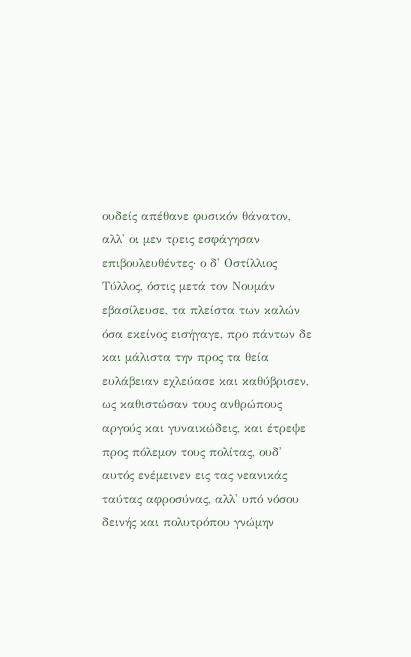ουδείς απέθανε φυσικόν θάνατον, αλλ' οι μεν τρεις εσφάγησαν επιβουλευθέντες· ο δ' Οστίλλιος Τύλλος, όστις μετά τον Νουμάν εβασίλευσε, τα πλείστα των καλών όσα εκείνος εισήγαγε, προ πάντων δε και μάλιστα την προς τα θεία ευλάβειαν εχλεύασε και καθύβρισεν, ως καθιστώσαν τους ανθρώπους αργούς και γυναικώδεις, και έτρεψε προς πόλεμον τους πολίτας, ουδ' αυτός ενέμεινεν εις τας νεανικάς ταύτας αφροσύνας, αλλ' υπό νόσου δεινής και πολυτρόπου γνώμην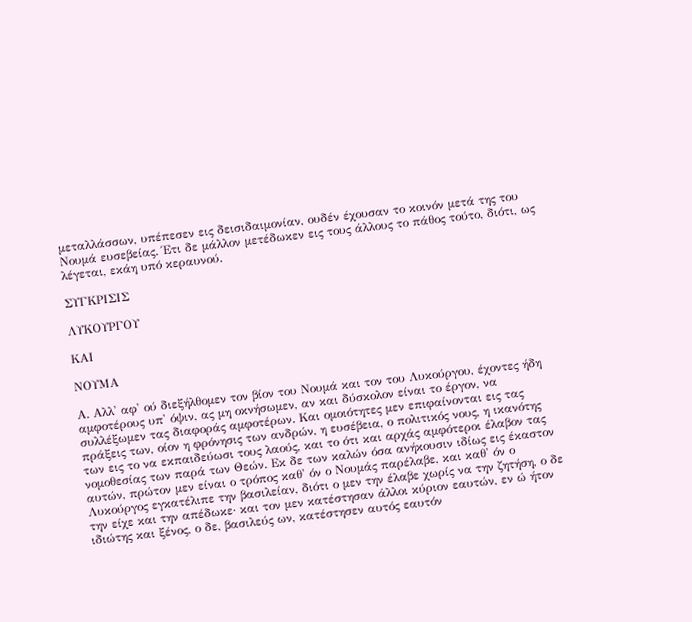μεταλλάσσων, υπέπεσεν εις δεισιδαιμονίαν, ουδέν έχουσαν το κοινόν μετά της του Νουμά ευσεβείας. Έτι δε μάλλον μετέδωκεν εις τους άλλους το πάθος τούτο, διότι, ως λέγεται, εκάη υπό κεραυνού.

ΣΥΓΚΡΙΣΙΣ

ΛΥΚΟΥΡΓΟΥ

ΚΑΙ

ΝΟΥΜΑ

Α. Αλλ' αφ' ού διεξήλθομεν τον βίον του Νουμά και τον του Λυκούργου, έχοντες ήδη αμφοτέρους υπ' όψιν, ας μη οκνήσωμεν, αν και δύσκολον είναι το έργον, να συλλέξωμεν τας διαφοράς αμφοτέρων. Και ομοιότητες μεν επιφαίνονται εις τας πράξεις των, οίον η φρόνησις των ανδρών, η ευσέβεια, ο πολιτικός νους, η ικανότης των εις το να εκπαιδεύωσι τους λαούς, και το ότι και αρχάς αμφότεροι έλαβον τας νομοθεσίας των παρά των Θεών. Εκ δε των καλών όσα ανήκουσιν ιδίως εις έκαστον αυτών, πρώτον μεν είναι ο τρόπος καθ' όν ο Νουμάς παρέλαβε, και καθ' όν ο Λυκούργος εγκατέλιπε την βασιλείαν, διότι ο μεν την έλαβε χωρίς να την ζητήση, ο δε την είχε και την απέδωκε· και τον μεν κατέστησαν άλλοι κύριον εαυτών, εν ώ ήτον ιδιώτης και ξένος, ο δε, βασιλεύς ων, κατέστησεν αυτός εαυτόν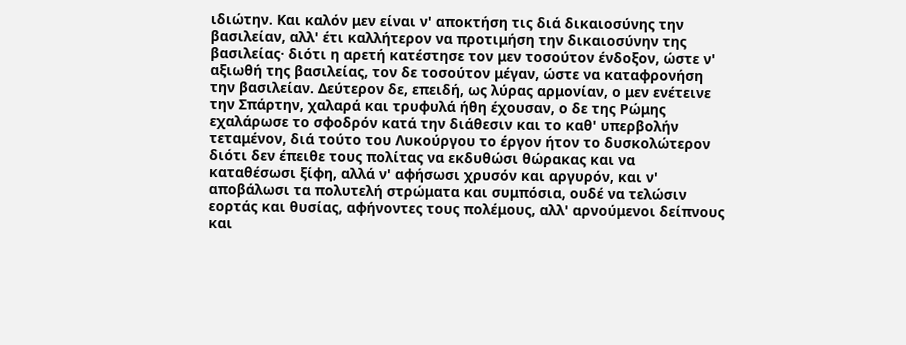ιδιώτην. Και καλόν μεν είναι ν' αποκτήση τις διά δικαιοσύνης την βασιλείαν, αλλ' έτι καλλήτερον να προτιμήση την δικαιοσύνην της βασιλείας· διότι η αρετή κατέστησε τον μεν τοσούτον ένδοξον, ώστε ν' αξιωθή της βασιλείας, τον δε τοσούτον μέγαν, ώστε να καταφρονήση την βασιλείαν. Δεύτερον δε, επειδή, ως λύρας αρμονίαν, ο μεν ενέτεινε την Σπάρτην, χαλαρά και τρυφυλά ήθη έχουσαν, ο δε της Ρώμης εχαλάρωσε το σφοδρόν κατά την διάθεσιν και το καθ' υπερβολήν τεταμένον, διά τούτο του Λυκούργου το έργον ήτον το δυσκολώτερον διότι δεν έπειθε τους πολίτας να εκδυθώσι θώρακας και να καταθέσωσι ξίφη, αλλά ν' αφήσωσι χρυσόν και αργυρόν, και ν' αποβάλωσι τα πολυτελή στρώματα και συμπόσια, ουδέ να τελώσιν εορτάς και θυσίας, αφήνοντες τους πολέμους, αλλ' αρνούμενοι δείπνους και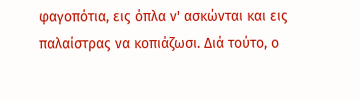φαγοπότια, εις όπλα ν' ασκώνται και εις παλαίστρας να κοπιάζωσι. Διά τούτο, ο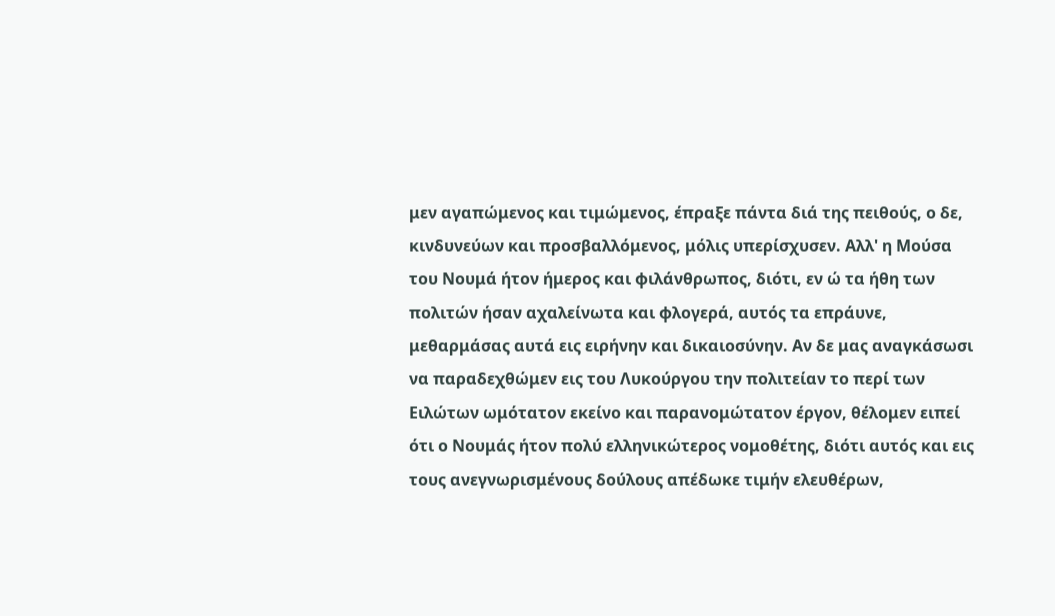μεν αγαπώμενος και τιμώμενος, έπραξε πάντα διά της πειθούς, ο δε, κινδυνεύων και προσβαλλόμενος, μόλις υπερίσχυσεν. Αλλ' η Μούσα του Νουμά ήτον ήμερος και φιλάνθρωπος, διότι, εν ώ τα ήθη των πολιτών ήσαν αχαλείνωτα και φλογερά, αυτός τα επράυνε, μεθαρμάσας αυτά εις ειρήνην και δικαιοσύνην. Αν δε μας αναγκάσωσι να παραδεχθώμεν εις του Λυκούργου την πολιτείαν το περί των Ειλώτων ωμότατον εκείνο και παρανομώτατον έργον, θέλομεν ειπεί ότι ο Νουμάς ήτον πολύ ελληνικώτερος νομοθέτης, διότι αυτός και εις τους ανεγνωρισμένους δούλους απέδωκε τιμήν ελευθέρων,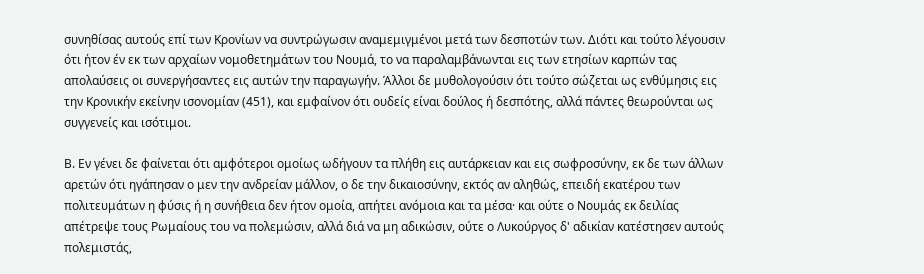συνηθίσας αυτούς επί των Κρονίων να συντρώγωσιν αναμεμιγμένοι μετά των δεσποτών των. Διότι και τούτο λέγουσιν ότι ήτον έν εκ των αρχαίων νομοθετημάτων του Νουμά, το να παραλαμβάνωνται εις των ετησίων καρπών τας απολαύσεις οι συνεργήσαντες εις αυτών την παραγωγήν. Άλλοι δε μυθολογούσιν ότι τούτο σώζεται ως ενθύμησις εις την Κρονικήν εκείνην ισονομίαν (451), και εμφαίνον ότι ουδείς είναι δούλος ή δεσπότης, αλλά πάντες θεωρούνται ως συγγενείς και ισότιμοι.

Β. Εν γένει δε φαίνεται ότι αμφότεροι ομοίως ωδήγουν τα πλήθη εις αυτάρκειαν και εις σωφροσύνην, εκ δε των άλλων αρετών ότι ηγάπησαν ο μεν την ανδρείαν μάλλον, ο δε την δικαιοσύνην, εκτός αν αληθώς, επειδή εκατέρου των πολιτευμάτων η φύσις ή η συνήθεια δεν ήτον ομοία, απήτει ανόμοια και τα μέσα· και ούτε ο Νουμάς εκ δειλίας απέτρεψε τους Ρωμαίους του να πολεμώσιν, αλλά διά να μη αδικώσιν, ούτε ο Λυκούργος δ' αδικίαν κατέστησεν αυτούς πολεμιστάς,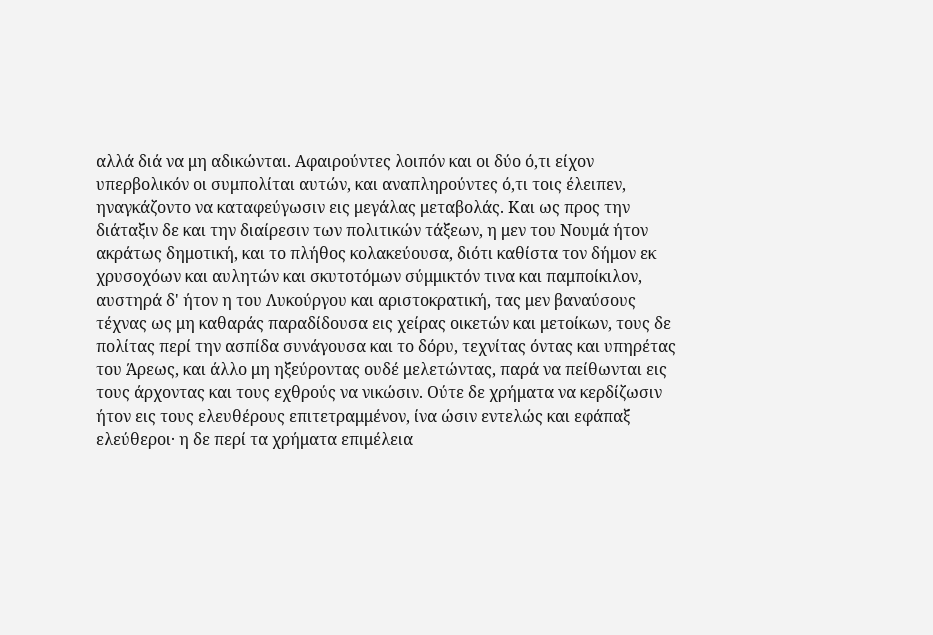αλλά διά να μη αδικώνται. Αφαιρούντες λοιπόν και οι δύο ό,τι είχον υπερβολικόν οι συμπολίται αυτών, και αναπληρούντες ό,τι τοις έλειπεν, ηναγκάζοντο να καταφεύγωσιν εις μεγάλας μεταβολάς. Και ως προς την διάταξιν δε και την διαίρεσιν των πολιτικών τάξεων, η μεν του Νουμά ήτον ακράτως δημοτική, και το πλήθος κολακεύουσα, διότι καθίστα τον δήμον εκ χρυσοχόων και αυλητών και σκυτοτόμων σύμμικτόν τινα και παμποίκιλον, αυστηρά δ' ήτον η του Λυκούργου και αριστοκρατική, τας μεν βαναύσους τέχνας ως μη καθαράς παραδίδουσα εις χείρας οικετών και μετοίκων, τους δε πολίτας περί την ασπίδα συνάγουσα και το δόρυ, τεχνίτας όντας και υπηρέτας του Άρεως, και άλλο μη ηξεύροντας ουδέ μελετώντας, παρά να πείθωνται εις τους άρχοντας και τους εχθρούς να νικώσιν. Ούτε δε χρήματα να κερδίζωσιν ήτον εις τους ελευθέρους επιτετραμμένον, ίνα ώσιν εντελώς και εφάπαξ ελεύθεροι· η δε περί τα χρήματα επιμέλεια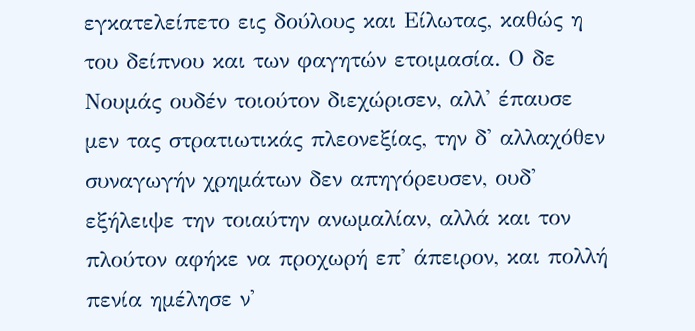εγκατελείπετο εις δούλους και Είλωτας, καθώς η του δείπνου και των φαγητών ετοιμασία. Ο δε Νουμάς ουδέν τοιούτον διεχώρισεν, αλλ' έπαυσε μεν τας στρατιωτικάς πλεονεξίας, την δ' αλλαχόθεν συναγωγήν χρημάτων δεν απηγόρευσεν, ουδ' εξήλειψε την τοιαύτην ανωμαλίαν, αλλά και τον πλούτον αφήκε να προχωρή επ' άπειρον, και πολλή πενία ημέλησε ν'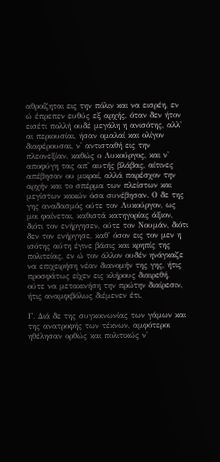αθροίζηται εις την πόλιν και να εισρέη, εν ώ έπρεπεν ευθύς εξ αρχής, όταν δεν ήτον εισέτι πολλή ουδέ μεγάλη η ανισότης, αλλ' αι περιουσίαι, ήσαν ομαλαί και ολίγον διαφέρουσαι, ν' αντισταθή εις την πλεονεξίαν, καθώς ο Λυκούργος, και ν' αποφύγη τας απ' αυτής βλάβας, αίτινες απέβησαν ου μικραί, αλλά παρέσχον την αρχήν και το σπέρμα των πλείστων και μεγίστων κακών όσα συνέβησαν. Ο δε της γης αναδασμός ούτε τον Λυκούργον, ως μοι φαίνεται, καθιστά κατηγορίας άξιον, διότι τον ενήργησεν, ούτε τον Νουμάν, διότι δεν τον ενήργησε, καθ' όσον εις τον μεν η ισότης αύτη έγινε βάσις και κρηπίς της πολιτείας, εν ώ τον άλλον ουδέν ηνάγκαζε να επιχειρήση νέαν διανομήν της γης, ήτις προσφάτως είχεν εις κλήρους διαιρεθή, ούτε να μετακινήση την πρώτην διαίρεσιν, ήτις αναμφιβόλως διέμενεν έτι.

Γ. Διά δε της συγκοινωνίας των γάμων και της ανατροφής των τέκνων, αμφότεροι ηθέλησαν ορθώς και πολιτικώς ν'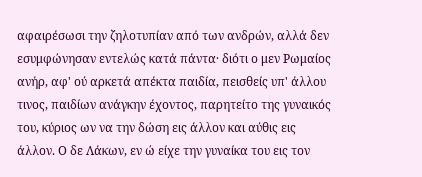αφαιρέσωσι την ζηλοτυπίαν από των ανδρών, αλλά δεν εσυμφώνησαν εντελώς κατά πάντα· διότι ο μεν Ρωμαίος ανήρ, αφ' ού αρκετά απέκτα παιδία, πεισθείς υπ' άλλου τινος, παιδίων ανάγκην έχοντος, παρητείτο της γυναικός του, κύριος ων να την δώση εις άλλον και αύθις εις άλλον. Ο δε Λάκων, εν ώ είχε την γυναίκα του εις τον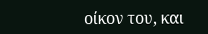οίκον του, και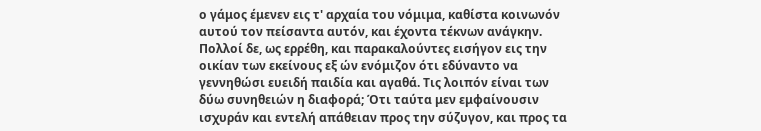ο γάμος έμενεν εις τ' αρχαία του νόμιμα, καθίστα κοινωνόν αυτού τον πείσαντα αυτόν, και έχοντα τέκνων ανάγκην. Πολλοί δε, ως ερρέθη, και παρακαλούντες εισήγον εις την οικίαν των εκείνους εξ ών ενόμιζον ότι εδύναντο να γεννηθώσι ευειδή παιδία και αγαθά. Τις λοιπόν είναι των δύω συνηθειών η διαφορά; Ότι ταύτα μεν εμφαίνουσιν ισχυράν και εντελή απάθειαν προς την σύζυγον, και προς τα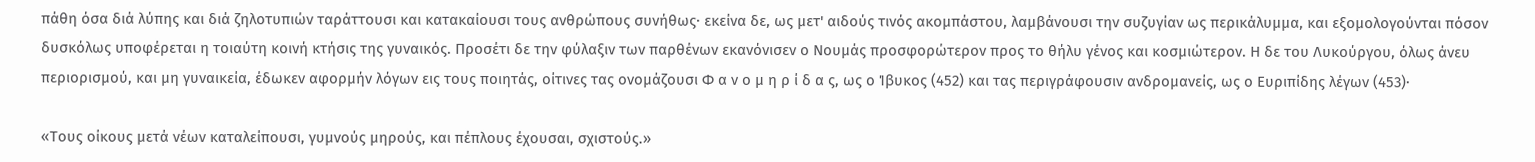πάθη όσα διά λύπης και διά ζηλοτυπιών ταράττουσι και κατακαίουσι τους ανθρώπους συνήθως· εκείνα δε, ως μετ' αιδούς τινός ακομπάστου, λαμβάνουσι την συζυγίαν ως περικάλυμμα, και εξομολογούνται πόσον δυσκόλως υποφέρεται η τοιαύτη κοινή κτήσις της γυναικός. Προσέτι δε την φύλαξιν των παρθένων εκανόνισεν ο Νουμάς προσφορώτερον προς το θήλυ γένος και κοσμιώτερον. Η δε του Λυκούργου, όλως άνευ περιορισμού, και μη γυναικεία, έδωκεν αφορμήν λόγων εις τους ποιητάς, οίτινες τας ονομάζουσι Φ α ν ο μ η ρ ί δ α ς, ως ο Ίβυκος (452) και τας περιγράφουσιν ανδρομανείς, ως ο Ευριπίδης λέγων (453)·

«Τους οίκους μετά νέων καταλείπουσι, γυμνούς μηρούς, και πέπλους έχουσαι, σχιστούς.»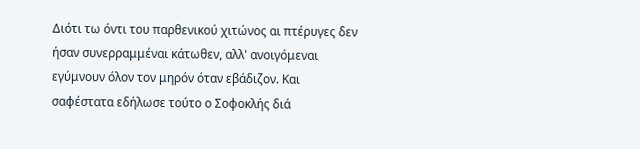Διότι τω όντι του παρθενικού χιτώνος αι πτέρυγες δεν ήσαν συνερραμμέναι κάτωθεν, αλλ' ανοιγόμεναι εγύμνουν όλον τον μηρόν όταν εβάδιζον. Και σαφέστατα εδήλωσε τούτο ο Σοφοκλής διά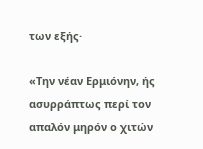των εξής·

«Την νέαν Ερμιόνην, ής ασυρράπτως περί τον απαλόν μηρόν ο χιτών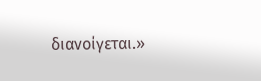διανοίγεται.»